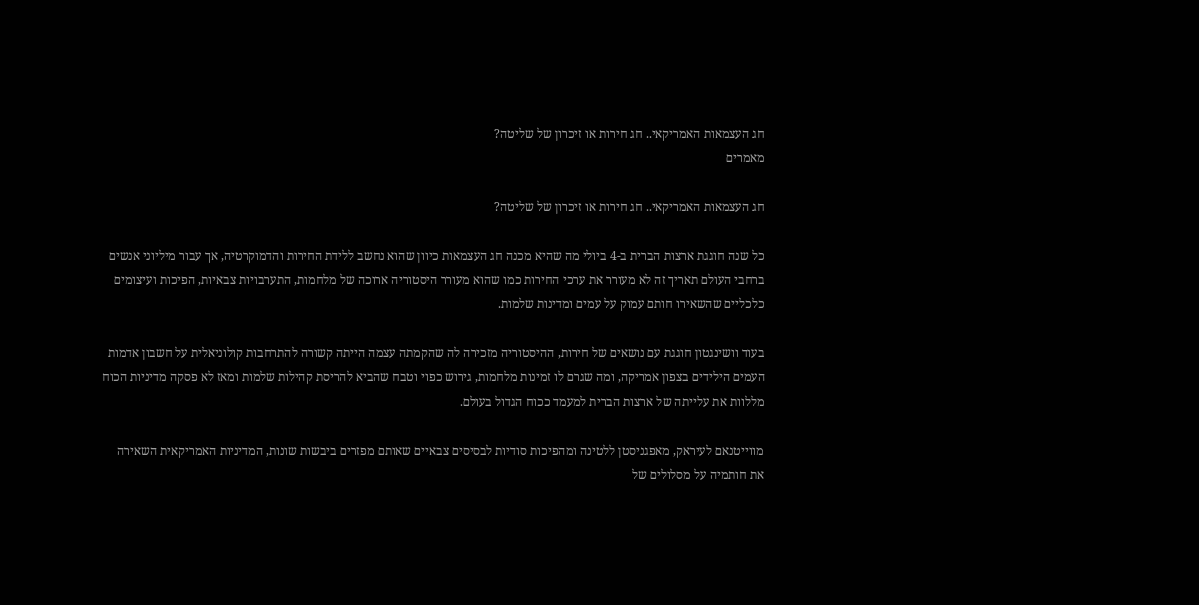חג העצמאות האמריקאי.. חג חירות או זיכרון של שליטה?
מאמרים

חג העצמאות האמריקאי.. חג חירות או זיכרון של שליטה?

כל שנה חוגגת ארצות הברית ב-4 ביולי מה שהיא מכנה חג העצמאות כיוון שהוא נחשב ללידת החירות והדמוקרטיה, אך עבור מיליוני אנשים ברחבי העולם תאריך זה לא מעורר את ערכי החירות כמו שהוא מעורר היסטוריה ארוכה של מלחמות, התערבויות צבאיות, הפיכות ועיצומים כלכליים שהשאירו חותם עמוק על עמים ומדינות שלמות.

בעוד וושינגטון חוגגת עם נושאים של חירות, ההיסטוריה מזכירה לה שהקמתה עצמה הייתה קשורה להתרחבות קולוניאלית על חשבון אדמות העמים הילידים בצפון אמריקה, ומה שגרם לו זמינות מלחמות, גירוש כפוי וטבח שהביא להריסת קהילות שלמות ומאז לא פסקה מדיניות הכוח מללוות את עלייתה של ארצות הברית למעמד ככוח הגדול בעולם.

מווייטנאם לעיראק, מאפגניסטן ללטינה ומהפיכות סודיות לבסיסים צבאיים שאותם מפזרים ביבשות שונות, המדיניות האמריקאית השאירה את חותמיה על מסלולים של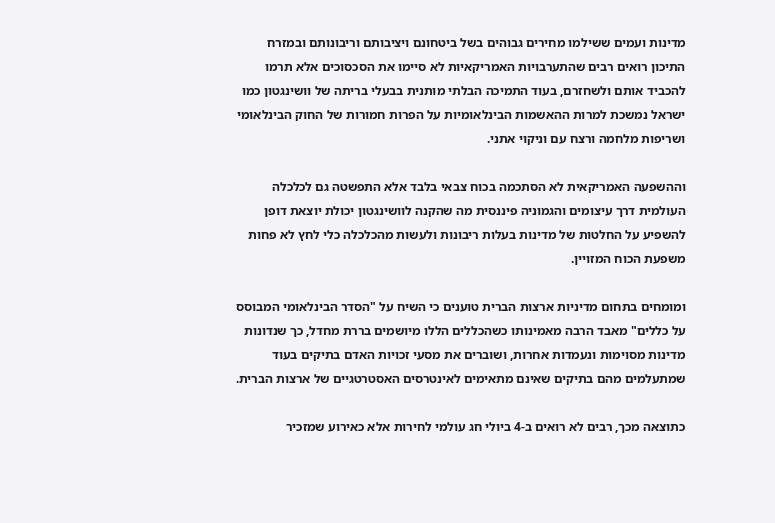מדינות ועמים ששילמו מחירים גבוהים בשל ביטחונם ויציבותם וריבונותם ובמזרח התיכון רואים רבים שהתערבויות האמריקאיות לא סיימו את הסכסוכים אלא תרמו להכביד אותם ולשחזרם, בעוד התמיכה הבלתי מותנית בבעלי בריתה של וושינגטון כמו ישראל נמשכת למרות ההאשמות הבינלאומיות על הפרות חמורות של החוק הבינלאומי ושריפות מלחמה ורצח עם וניקוי אתני.

וההשפעה האמריקאית לא הסתכמה בכוח צבאי בלבד אלא התפשטה גם לכלכלה העולמית דרך עיצומים והגמוניה פיננסית מה שהקנה לוושינגטון יכולת יוצאת דופן להשפיע על החלטות של מדינות בעלות ריבונות ולעשות מהכלכלה כלי לחץ לא פחות משפעת הכוח המזויין.

ומומחים בתחום מדיניות ארצות הברית טוענים כי השיח על "הסדר הבינלאומי המבוסס על כללים" מאבד הרבה מאמינותו כשהכללים הללו מיושמים בררת מחדל, כך שנדונות מדינות מסוימות ונעמדות אחרות, ושוברים את מסעי זכויות האדם בתיקים בעוד שמתעלמים מהם בתיקים שאינם מתאימים לאינטרסים האסטרטגיים של ארצות הברית.

כתוצאה מכך, רבים לא רואים ב-4 ביולי חג עולמי לחירות אלא כאירוע שמזכיר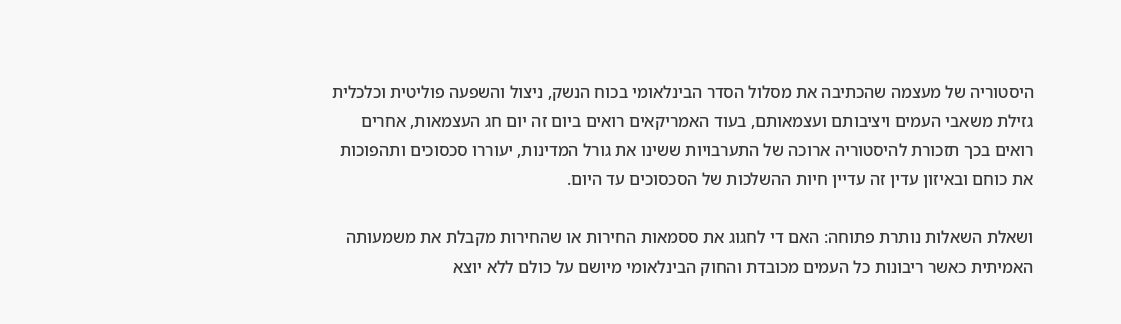היסטוריה של מעצמה שהכתיבה את מסלול הסדר הבינלאומי בכוח הנשק, ניצול והשפעה פוליטית וכלכלית גזילת משאבי העמים ויציבותם ועצמאותם, בעוד האמריקאים רואים ביום זה יום חג העצמאות, אחרים רואים בכך תזכורת להיסטוריה ארוכה של התערבויות ששינו את גורל המדינות, יעוררו סכסוכים ותהפוכות את כוחם ובאיזון עדין זה עדיין חיות ההשלכות של הסכסוכים עד היום.

ושאלת השאלות נותרת פתוחה: האם די לחגוג את ססמאות החירות או שהחירות מקבלת את משמעותה האמיתית כאשר ריבונות כל העמים מכובדת והחוק הבינלאומי מיושם על כולם ללא יוצא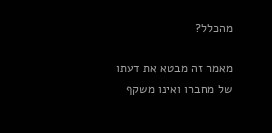מהכלל?

מאמר זה מבטא את דעתו של מחברו ואינו משקף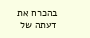בהכרח את דעתה של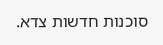סוכנות חדשות צדא.